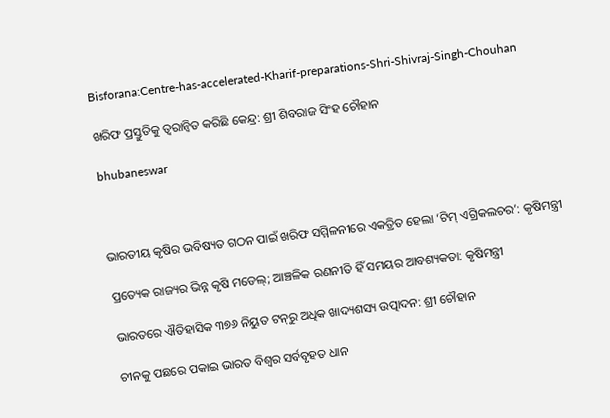Bisforana:Centre-has-accelerated-Kharif-preparations-Shri-Shivraj-Singh-Chouhan

ଖରିଫ ପ୍ରସ୍ତୁତିକୁ ତ୍ୱରାନ୍ୱିତ କରିଛି କେନ୍ଦ୍ର: ଶ୍ରୀ ଶିବରାଜ ସିଂହ ଚୌହାନ

bhubaneswar



ଭାରତୀୟ କୃଷିର ଭବିଷ୍ୟତ ଗଠନ ପାଇଁ ଖରିଫ ସମ୍ମିଳନୀରେ ଏକତ୍ରିତ ହେଲା ‘ଟିମ୍ ଏଗ୍ରିକଲଚର’: କୃଷିମନ୍ତ୍ରୀ

ପ୍ରତ୍ୟେକ ରାଜ୍ୟର ଭିନ୍ନ କୃଷି ମଡେଲ୍; ଆଞ୍ଚଳିକ ରଣନୀତି ହିଁ ସମୟର ଆବଶ୍ୟକତା: କୃଷିମନ୍ତ୍ରୀ

ଭାରତରେ ଐତିହାସିକ ୩୭୬ ନିୟୁତ ଟନ୍‌ରୁ ଅଧିକ ଖାଦ୍ୟଶସ୍ୟ ଉତ୍ପାଦନ: ଶ୍ରୀ ଚୌହାନ

ଚୀନକୁ ପଛରେ ପକାଇ ଭାରତ ବିଶ୍ୱର ସର୍ବବୃହତ ଧାନ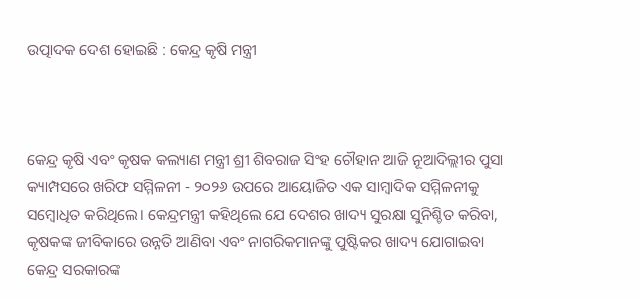ଉତ୍ପାଦକ ଦେଶ ହୋଇଛି : କେନ୍ଦ୍ର କୃଷି ମନ୍ତ୍ରୀ



କେନ୍ଦ୍ର କୃଷି ଏବଂ କୃଷକ କଲ୍ୟାଣ ମନ୍ତ୍ରୀ ଶ୍ରୀ ଶିବରାଜ ସିଂହ ଚୌହାନ ଆଜି ନୂଆଦିଲ୍ଲୀର ପୁସା କ୍ୟାମ୍ପସରେ ଖରିଫ ସମ୍ମିଳନୀ - ୨୦୨୬ ଉପରେ ଆୟୋଜିତ ଏକ ସାମ୍ବାଦିକ ସମ୍ମିଳନୀକୁ ସମ୍ବୋଧିତ କରିଥିଲେ। କେନ୍ଦ୍ରମନ୍ତ୍ରୀ କହିଥିଲେ ଯେ ଦେଶର ଖାଦ୍ୟ ସୁରକ୍ଷା ସୁନିଶ୍ଚିତ କରିବା, କୃଷକଙ୍କ ଜୀବିକାରେ ଉନ୍ନତି ଆଣିବା ଏବଂ ନାଗରିକମାନଙ୍କୁ ପୁଷ୍ଟିକର ଖାଦ୍ୟ ଯୋଗାଇବା କେନ୍ଦ୍ର ସରକାରଙ୍କ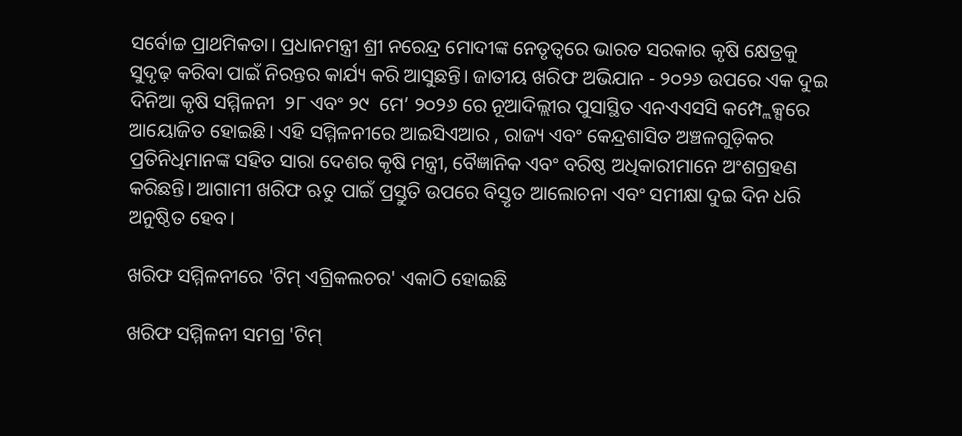ସର୍ବୋଚ୍ଚ ପ୍ରାଥମିକତା। ପ୍ରଧାନମନ୍ତ୍ରୀ ଶ୍ରୀ ନରେନ୍ଦ୍ର ମୋଦୀଙ୍କ ନେତୃତ୍ୱରେ ଭାରତ ସରକାର କୃଷି କ୍ଷେତ୍ରକୁ ସୁଦୃଢ଼ କରିବା ପାଇଁ ନିରନ୍ତର କାର୍ଯ୍ୟ କରି ଆସୁଛନ୍ତି। ଜାତୀୟ ଖରିଫ ଅଭିଯାନ - ୨୦୨୬ ଉପରେ ଏକ ଦୁଇ ଦିନିଆ କୃଷି ସମ୍ମିଳନୀ  ୨୮ ଏବଂ ୨୯  ମେ’ ୨୦୨୬ ରେ ନୂଆଦିଲ୍ଲୀର ପୁସାସ୍ଥିତ ଏନଏଏସସି କମ୍ପ୍ଲେକ୍ସରେ ଆୟୋଜିତ ହୋଇଛି। ଏହି ସମ୍ମିଳନୀରେ ଆଇସିଏଆର , ରାଜ୍ୟ ଏବଂ କେନ୍ଦ୍ରଶାସିତ ଅଞ୍ଚଳଗୁଡ଼ିକର ପ୍ରତିନିଧିମାନଙ୍କ ସହିତ ସାରା ଦେଶର କୃଷି ମନ୍ତ୍ରୀ, ବୈଜ୍ଞାନିକ ଏବଂ ବରିଷ୍ଠ ଅଧିକାରୀମାନେ ଅଂଶଗ୍ରହଣ କରିଛନ୍ତି। ଆଗାମୀ ଖରିଫ ଋତୁ ପାଇଁ ପ୍ରସ୍ତୁତି ଉପରେ ବିସ୍ତୃତ ଆଲୋଚନା ଏବଂ ସମୀକ୍ଷା ଦୁଇ ଦିନ ଧରି ଅନୁଷ୍ଠିତ ହେବ।

ଖରିଫ ସମ୍ମିଳନୀରେ 'ଟିମ୍ ଏଗ୍ରିକଲଚର' ଏକାଠି ହୋଇଛି

ଖରିଫ ସମ୍ମିଳନୀ ସମଗ୍ର 'ଟିମ୍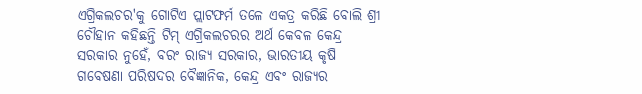ଏଗ୍ରିକଲଚର'କୁ ଗୋଟିଏ ପ୍ଲାଟଫର୍ମ ତଳେ ଏକତ୍ର କରିଛି ବୋଲି ଶ୍ରୀ ଚୌହାନ କହିଛନ୍ତି ଟିମ୍ ଏଗ୍ରିକଲଚରର ଅର୍ଥ କେବଳ କେନ୍ଦ୍ର ସରକାର ନୁହେଁ, ବରଂ ରାଜ୍ୟ ସରକାର, ଭାରତୀୟ କୃଷି ଗବେଷଣା ପରିଷଦର ବୈଜ୍ଞାନିକ, କେନ୍ଦ୍ର ଏବଂ ରାଜ୍ୟର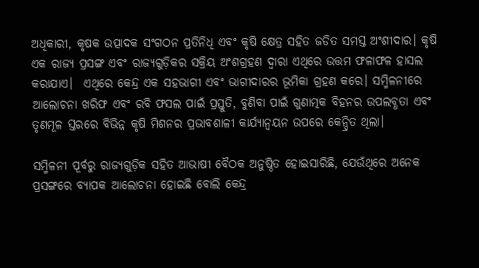ଅଧିକାରୀ, କୃଷକ ଉତ୍ପାଦକ ସଂଗଠନ ପ୍ରତିନିଧି ଏବଂ କୃଷି କ୍ଷେତ୍ର ସହିତ ଜଡିତ ସମସ୍ତ ଅଂଶୀଦାର। କୃଷି ଏକ ରାଜ୍ୟ ପ୍ରସଙ୍ଗ ଏବଂ ରାଜ୍ୟଗୁଡ଼ିକର ସକ୍ରିୟ ଅଂଶଗ୍ରହଣ ଦ୍ୱାରା ଏଥିରେ ଉତ୍ତମ ଫଳାଫଳ ହାସଲ କରାଯାଏ।  ଏଥିରେ କେନ୍ଦ୍ର ଏକ ସହଭାଗୀ ଏବଂ ଭାଗୀଦାରର ଭୂମିକା ଗ୍ରହଣ କରେ। ସମ୍ମିଳନୀରେ ଆଲୋଚନା ଖରିଫ ଏବଂ ରବି ଫସଲ ପାଇଁ ପ୍ରସ୍ତୁତି, ବୁଣିବା ପାଇଁ ଗୁଣାତ୍ମକ ବିହନର ଉପଲବ୍ଧତା ଏବଂ ତୃଣମୂଳ ସ୍ତରରେ ବିଭିନ୍ନ କୃଷି ମିଶନର ପ୍ରଭାବଶାଳୀ କାର୍ଯ୍ୟାନ୍ୱୟନ ଉପରେ କେନ୍ଦ୍ରିତ ଥିଲା।

ସମ୍ମିଳନୀ ପୂର୍ବରୁ ରାଜ୍ୟଗୁଡ଼ିକ ସହିତ ଆଭାଷୀ ବୈଠକ ଅନୁଷ୍ଠିତ ହୋଇସାରିଛି, ଯେଉଁଥିରେ ଅନେକ ପ୍ରସଙ୍ଗରେ ବ୍ୟାପକ ଆଲୋଚନା ହୋଇଛି ବୋଲି କେନ୍ଦ୍ର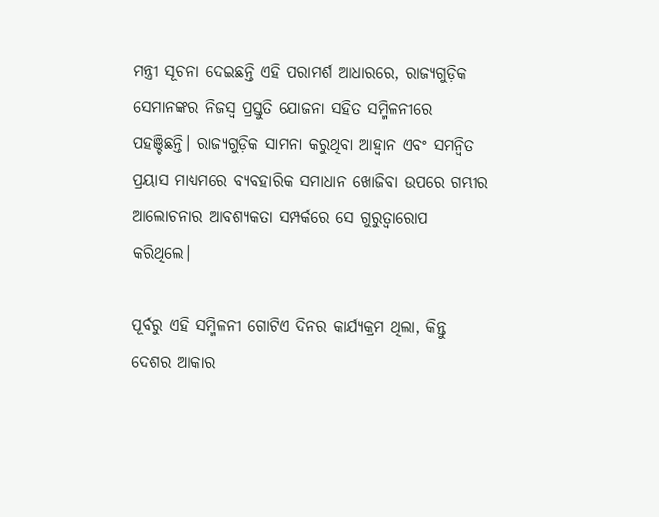ମନ୍ତ୍ରୀ ସୂଚନା ଦେଇଛନ୍ତି ଏହି ପରାମର୍ଶ ଆଧାରରେ, ରାଜ୍ୟଗୁଡ଼ିକ ସେମାନଙ୍କର ନିଜସ୍ୱ ପ୍ରସ୍ତୁତି ଯୋଜନା ସହିତ ସମ୍ମିଳନୀରେ ପହଞ୍ଚିଛନ୍ତି। ରାଜ୍ୟଗୁଡ଼ିକ ସାମନା କରୁଥିବା ଆହ୍ଵାନ ଏବଂ ସମନ୍ୱିତ ପ୍ରୟାସ ମାଧ୍ୟମରେ ବ୍ୟବହାରିକ ସମାଧାନ ଖୋଜିବା ଉପରେ ଗମ୍ଭୀର ଆଲୋଚନାର ଆବଶ୍ୟକତା ସମ୍ପର୍କରେ ସେ ଗୁରୁତ୍ୱାରୋପ କରିଥିଲେ।

ପୂର୍ବରୁ ଏହି ସମ୍ମିଳନୀ ଗୋଟିଏ ଦିନର କାର୍ଯ୍ୟକ୍ରମ ଥିଲା, କିନ୍ତୁ ଦେଶର ଆକାର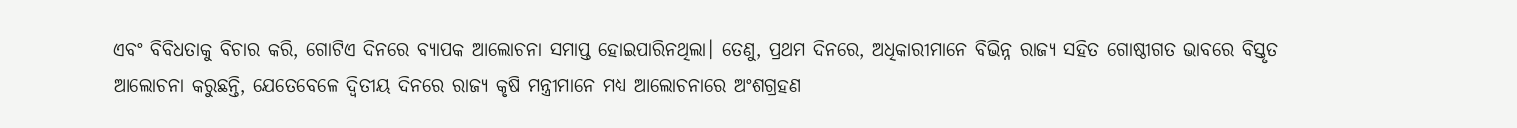ଏବଂ ବିବିଧତାକୁ ବିଚାର କରି, ଗୋଟିଏ ଦିନରେ ବ୍ୟାପକ ଆଲୋଚନା ସମାପ୍ତ ହୋଇପାରିନଥିଲା। ତେଣୁ, ପ୍ରଥମ ଦିନରେ, ଅଧିକାରୀମାନେ ବିଭିନ୍ନ ରାଜ୍ୟ ସହିତ ଗୋଷ୍ଠୀଗତ ଭାବରେ ବିସ୍ତୃତ ଆଲୋଚନା କରୁଛନ୍ତି, ଯେତେବେଳେ ଦ୍ୱିତୀୟ ଦିନରେ ରାଜ୍ୟ କୃଷି ମନ୍ତ୍ରୀମାନେ ମଧ୍ୟ ଆଲୋଚନାରେ ଅଂଶଗ୍ରହଣ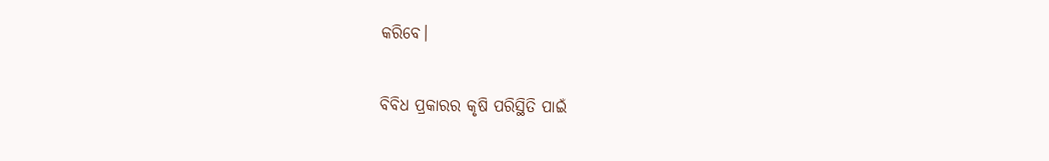କରିବେ।

ବିବିଧ ପ୍ରକାରର କୃଷି ପରିସ୍ଥିତି ପାଇଁ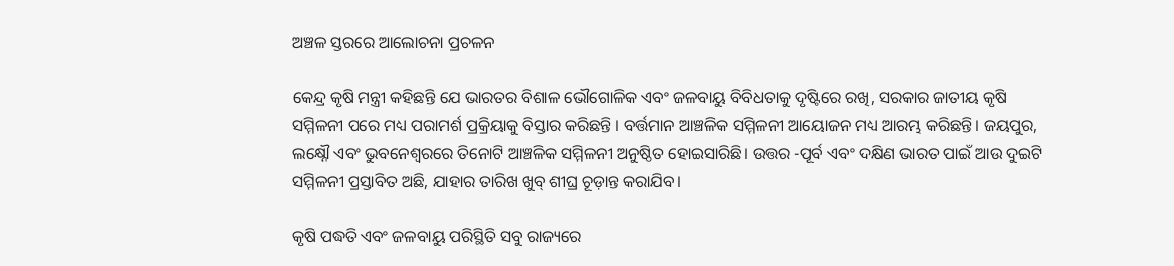ଅଞ୍ଚଳ ସ୍ତରରେ ଆଲୋଚନା ପ୍ରଚଳନ

କେନ୍ଦ୍ର କୃଷି ମନ୍ତ୍ରୀ କହିଛନ୍ତି ଯେ ଭାରତର ବିଶାଳ ଭୌଗୋଳିକ ଏବଂ ଜଳବାୟୁ ବିବିଧତାକୁ ଦୃଷ୍ଟିରେ ରଖି, ସରକାର ଜାତୀୟ କୃଷି ସମ୍ମିଳନୀ ପରେ ମଧ୍ୟ ପରାମର୍ଶ ପ୍ରକ୍ରିୟାକୁ ବିସ୍ତାର କରିଛନ୍ତି । ବର୍ତ୍ତମାନ ଆଞ୍ଚଳିକ ସମ୍ମିଳନୀ ଆୟୋଜନ ମଧ୍ୟ ଆରମ୍ଭ କରିଛନ୍ତି। ଜୟପୁର, ଲକ୍ଷ୍ନୌ ଏବଂ ଭୁବନେଶ୍ୱରରେ ତିନୋଟି ଆଞ୍ଚଳିକ ସମ୍ମିଳନୀ ଅନୁଷ୍ଠିତ ହୋଇସାରିଛି। ଉତ୍ତର -ପୂର୍ବ ଏବଂ ଦକ୍ଷିଣ ଭାରତ ପାଇଁ ଆଉ ଦୁଇଟି ସମ୍ମିଳନୀ ପ୍ରସ୍ତାବିତ ଅଛି, ଯାହାର ତାରିଖ ଖୁବ୍ ଶୀଘ୍ର ଚୂଡ଼ାନ୍ତ କରାଯିବ।

କୃଷି ପଦ୍ଧତି ଏବଂ ଜଳବାୟୁ ପରିସ୍ଥିତି ସବୁ ରାଜ୍ୟରେ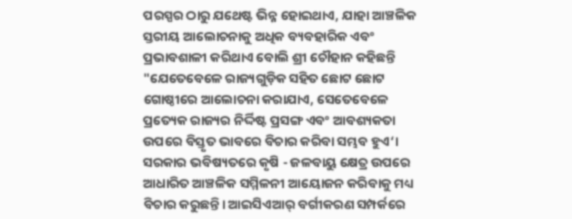ପରସ୍ପର ଠାରୁ ଯଥେଷ୍ଟ ଭିନ୍ନ ହୋଇଥାଏ, ଯାହା ଆଞ୍ଚଳିକ ସ୍ତରୀୟ ଆଲୋଚନାକୁ ଅଧିକ ବ୍ୟବହାରିକ ଏବଂ ପ୍ରଭାବଶାଳୀ କରିଥାଏ ବୋଲି ଶ୍ରୀ ଚୌହାନ କହିଛନ୍ତି "ଯେତେବେଳେ ରାଜ୍ୟଗୁଡ଼ିକ ସହିତ ଛୋଟ ଛୋଟ ଗୋଷ୍ଠୀରେ ଆଲୋଚନା କରାଯାଏ, ସେତେବେଳେ ପ୍ରତ୍ୟେକ ରାଜ୍ୟର ନିର୍ଦ୍ଦିଷ୍ଟ ପ୍ରସଙ୍ଗ ଏବଂ ଆବଶ୍ୟକତା ଉପରେ ବିସ୍ତୃତ ଭାବରେ ବିଚାର କରିବା ସମ୍ଭବ ହୁଏ‘। ସରକାର ଭବିଷ୍ୟତରେ କୃଷି - ଜଳବାୟୁ କ୍ଷେତ୍ର ଉପରେ ଆଧାରିତ ଆଞ୍ଚଳିକ ସମ୍ମିଳନୀ ଆୟୋଜନ କରିବାକୁ ମଧ୍ୟ ବିଚାର କରୁଛନ୍ତି। ଆଇସିଏଆର୍ ବର୍ଗୀକରଣ ସମ୍ପର୍କରେ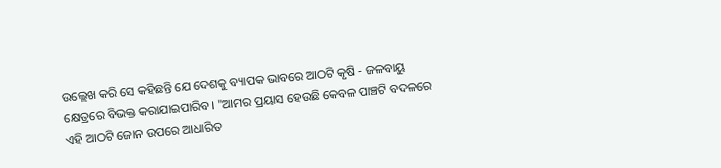ଉଲ୍ଲେଖ କରି ସେ କହିଛନ୍ତି ଯେ ଦେଶକୁ ବ୍ୟାପକ ଭାବରେ ଆଠଟି କୃଷି - ଜଳବାୟୁ କ୍ଷେତ୍ରରେ ବିଭକ୍ତ କରାଯାଇପାରିବ। "ଆମର ପ୍ରୟାସ ହେଉଛି କେବଳ ପାଞ୍ଚଟି ବଦଳରେ ଏହି ଆଠଟି ଜୋନ ଉପରେ ଆଧାରିତ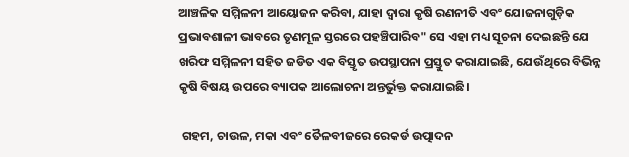ଆଞ୍ଚଳିକ ସମ୍ମିଳନୀ ଆୟୋଜନ କରିବା, ଯାହା ଦ୍ଵାରା କୃଷି ରଣନୀତି ଏବଂ ଯୋଜନାଗୁଡ଼ିକ ପ୍ରଭାବଶାଳୀ ଭାବରେ ତୃଣମୂଳ ସ୍ତରରେ ପହଞ୍ଚିପାରିବ" ସେ ଏହା ମଧ୍ୟ ସୂଚନା ଦେଇଛନ୍ତି ଯେ ଖରିଫ ସମ୍ମିଳନୀ ସହିତ ଜଡିତ ଏକ ବିସ୍ତୃତ ଉପସ୍ଥାପନା ପ୍ରସ୍ତୁତ କରାଯାଇଛି, ଯେଉଁଥିରେ ବିଭିନ୍ନ କୃଷି ବିଷୟ ଉପରେ ବ୍ୟାପକ ଆଲୋଚନା ଅନ୍ତର୍ଭୁକ୍ତ କରାଯାଇଛି।

 ଗହମ, ଚାଉଳ, ମକା ଏବଂ ତୈଳବୀଜରେ ରେକର୍ଡ ଉତ୍ପାଦନ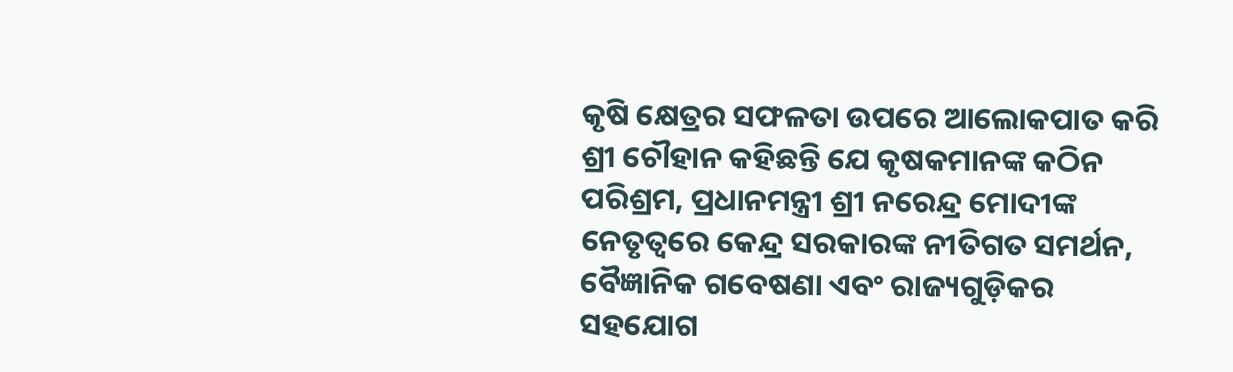କୃଷି କ୍ଷେତ୍ରର ସଫଳତା ଉପରେ ଆଲୋକପାତ କରି ଶ୍ରୀ ଚୌହାନ କହିଛନ୍ତି ଯେ କୃଷକମାନଙ୍କ କଠିନ ପରିଶ୍ରମ, ପ୍ରଧାନମନ୍ତ୍ରୀ ଶ୍ରୀ ନରେନ୍ଦ୍ର ମୋଦୀଙ୍କ ନେତୃତ୍ୱରେ କେନ୍ଦ୍ର ସରକାରଙ୍କ ନୀତିଗତ ସମର୍ଥନ, ବୈଜ୍ଞାନିକ ଗବେଷଣା ଏବଂ ରାଜ୍ୟଗୁଡ଼ିକର ସହଯୋଗ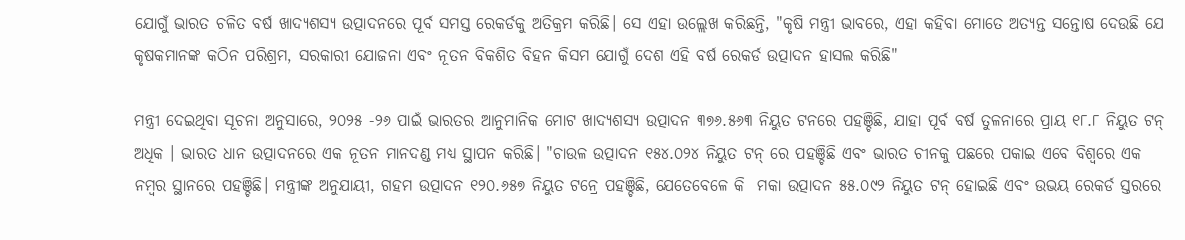ଯୋଗୁଁ ଭାରତ ଚଳିତ ବର୍ଷ ଖାଦ୍ୟଶସ୍ୟ ଉତ୍ପାଦନରେ ପୂର୍ବ ସମସ୍ତ ରେକର୍ଡକୁ ଅତିକ୍ରମ କରିଛି। ସେ ଏହା ଉଲ୍ଲେଖ କରିଛନ୍ତି, "କୃଷି ମନ୍ତ୍ରୀ ଭାବରେ, ଏହା କହିବା ମୋତେ ଅତ୍ୟନ୍ତ ସନ୍ତୋଷ ଦେଉଛି ଯେ କୃଷକମାନଙ୍କ କଠିନ ପରିଶ୍ରମ, ସରକାରୀ ଯୋଜନା ଏବଂ ନୂତନ ବିକଶିତ ବିହନ କିସମ ଯୋଗୁଁ ଦେଶ ଏହି ବର୍ଷ ରେକର୍ଡ ଉତ୍ପାଦନ ହାସଲ କରିଛି"

ମନ୍ତ୍ରୀ ଦେଇଥିବା ସୂଚନା ଅନୁସାରେ, ୨୦୨୫ -୨୬ ପାଇଁ ଭାରତର ଆନୁମାନିକ ମୋଟ ଖାଦ୍ୟଶସ୍ୟ ଉତ୍ପାଦନ ୩୭୬.୫୬୩ ନିୟୁତ ଟନରେ ପହଞ୍ଚିଛି, ଯାହା ପୂର୍ବ ବର୍ଷ ତୁଳନାରେ ପ୍ରାୟ ୧୮.୮ ନିୟୁତ ଟନ୍ ଅଧିକ । ଭାରତ ଧାନ ଉତ୍ପାଦନରେ ଏକ ନୂତନ ମାନଦଣ୍ଡ ମଧ୍ୟ ସ୍ଥାପନ କରିଛି। "ଚାଉଳ ଉତ୍ପାଦନ ୧୫୪.୦୨୪ ନିୟୁତ ଟନ୍ ରେ ପହଞ୍ଚିଛି ଏବଂ ଭାରତ ଚୀନକୁ ପଛରେ ପକାଇ ଏବେ ବିଶ୍ୱରେ ଏକ ନମ୍ବର ସ୍ଥାନରେ ପହଞ୍ଚିଛି। ମନ୍ତ୍ରୀଙ୍କ ଅନୁଯାୟୀ, ଗହମ ଉତ୍ପାଦନ ୧୨୦.୬୫୭ ନିୟୁତ ଟନ୍ରେ ପହଞ୍ଚିଛି, ଯେତେବେଳେ କି  ମକା ଉତ୍ପାଦନ ୫୫.୦୯୨ ନିୟୁତ ଟନ୍ ହୋଇଛି ଏବଂ ଉଭୟ ରେକର୍ଡ ସ୍ତରରେ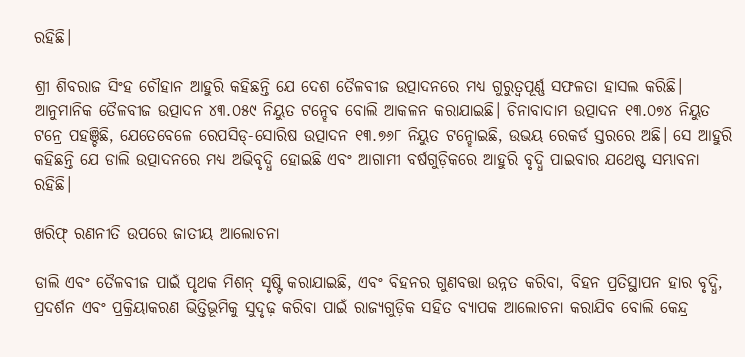ରହିଛି।

ଶ୍ରୀ ଶିବରାଜ ସିଂହ ଚୌହାନ ଆହୁରି କହିଛନ୍ତି ଯେ ଦେଶ ତୈଳବୀଜ ଉତ୍ପାଦନରେ ମଧ୍ୟ ଗୁରୁତ୍ୱପୂର୍ଣ୍ଣ ସଫଳତା ହାସଲ କରିଛି। ଆନୁମାନିକ ତୈଳବୀଜ ଉତ୍ପାଦନ ୪୩.୦୫୯ ନିୟୁତ ଟନ୍ହେବ ବୋଲି ଆକଳନ କରାଯାଇଛି। ଚିନାବାଦାମ ଉତ୍ପାଦନ ୧୩.୦୭୪ ନିୟୁତ ଟନ୍ରେ ପହଞ୍ଚିଛି, ଯେତେବେଳେ ରେପସିଡ୍-ସୋରିଷ ଉତ୍ପାଦନ ୧୩.୭୬୮ ନିୟୁତ ଟନ୍ହୋଇଛି, ଉଭୟ ରେକର୍ଡ ସ୍ତରରେ ଅଛି। ସେ ଆହୁରି କହିଛନ୍ତି ଯେ ଡାଲି ଉତ୍ପାଦନରେ ମଧ୍ୟ ଅଭିବୃଦ୍ଧି ହୋଇଛି ଏବଂ ଆଗାମୀ ବର୍ଷଗୁଡ଼ିକରେ ଆହୁରି ବୃଦ୍ଧି ପାଇବାର ଯଥେଷ୍ଟ ସମ୍ଭାବନା ରହିଛି।

ଖରିଫ୍ ରଣନୀତି ଉପରେ ଜାତୀୟ ଆଲୋଚନା

ଡାଲି ଏବଂ ତୈଳବୀଜ ପାଇଁ ପୃଥକ ମିଶନ୍ ସୃଷ୍ଟି କରାଯାଇଛି, ଏବଂ ବିହନର ଗୁଣବତ୍ତା ଉନ୍ନତ କରିବା, ବିହନ ପ୍ରତିସ୍ଥାପନ ହାର ବୃଦ୍ଧି, ପ୍ରଦର୍ଶନ ଏବଂ ପ୍ରକ୍ରିୟାକରଣ ଭିତ୍ତିଭୂମିକୁ ସୁଦୃଢ଼ କରିବା ପାଇଁ ରାଜ୍ୟଗୁଡ଼ିକ ସହିତ ବ୍ୟାପକ ଆଲୋଚନା କରାଯିବ ବୋଲି କେନ୍ଦ୍ର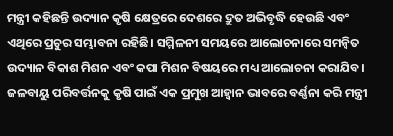ମନ୍ତ୍ରୀ କହିଛନ୍ତି ଉଦ୍ୟାନ କୃଷି କ୍ଷେତ୍ରରେ ଦେଶରେ ଦ୍ରୁତ ଅଭିବୃଦ୍ଧି ହେଉଛି ଏବଂ ଏଥିରେ ପ୍ରଚୁର ସମ୍ଭାବନା ରହିଛି। ସମ୍ମିଳନୀ ସମୟରେ ଆଲୋଚନାରେ ସମନ୍ୱିତ ଉଦ୍ୟାନ ବିକାଶ ମିଶନ ଏବଂ କପା ମିଶନ ବିଷୟରେ ମଧ୍ୟ ଆଲୋଚନା କରାଯିବ। ଜଳବାୟୁ ପରିବର୍ତ୍ତନକୁ କୃଷି ପାଇଁ ଏକ ପ୍ରମୁଖ ଆହ୍ଵାନ ଭାବରେ ବର୍ଣ୍ଣନା କରି ମନ୍ତ୍ରୀ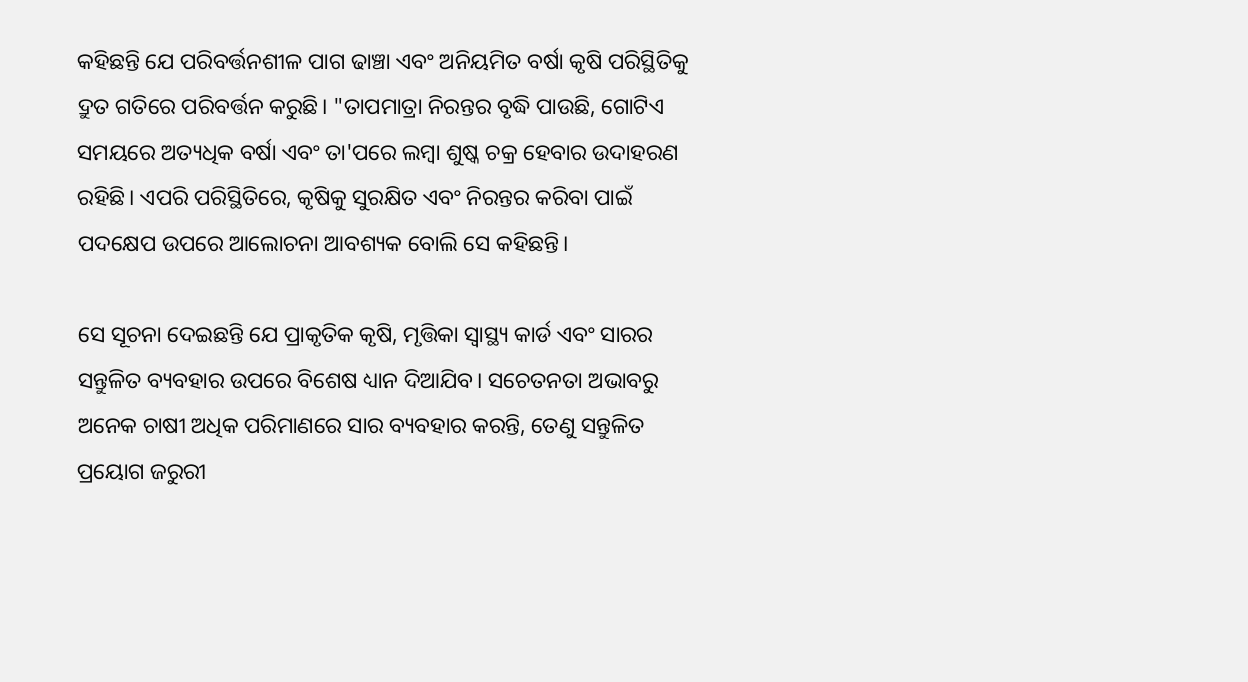କହିଛନ୍ତି ଯେ ପରିବର୍ତ୍ତନଶୀଳ ପାଗ ଢାଞ୍ଚା ଏବଂ ଅନିୟମିତ ବର୍ଷା କୃଷି ପରିସ୍ଥିତିକୁ ଦ୍ରୁତ ଗତିରେ ପରିବର୍ତ୍ତନ କରୁଛି। "ତାପମାତ୍ରା ନିରନ୍ତର ବୃଦ୍ଧି ପାଉଛି, ଗୋଟିଏ ସମୟରେ ଅତ୍ୟଧିକ ବର୍ଷା ଏବଂ ତା'ପରେ ଲମ୍ବା ଶୁଷ୍କ ଚକ୍ର ହେବାର ଉଦାହରଣ ରହିଛି। ଏପରି ପରିସ୍ଥିତିରେ, କୃଷିକୁ ସୁରକ୍ଷିତ ଏବଂ ନିରନ୍ତର କରିବା ପାଇଁ ପଦକ୍ଷେପ ଉପରେ ଆଲୋଚନା ଆବଶ୍ୟକ ବୋଲି ସେ କହିଛନ୍ତି।

ସେ ସୂଚନା ଦେଇଛନ୍ତି ଯେ ପ୍ରାକୃତିକ କୃଷି, ମୃତ୍ତିକା ସ୍ୱାସ୍ଥ୍ୟ କାର୍ଡ ଏବଂ ସାରର ସନ୍ତୁଳିତ ବ୍ୟବହାର ଉପରେ ବିଶେଷ ଧ୍ୟାନ ଦିଆଯିବ। ସଚେତନତା ଅଭାବରୁ ଅନେକ ଚାଷୀ ଅଧିକ ପରିମାଣରେ ସାର ବ୍ୟବହାର କରନ୍ତି, ତେଣୁ ସନ୍ତୁଳିତ ପ୍ରୟୋଗ ଜରୁରୀ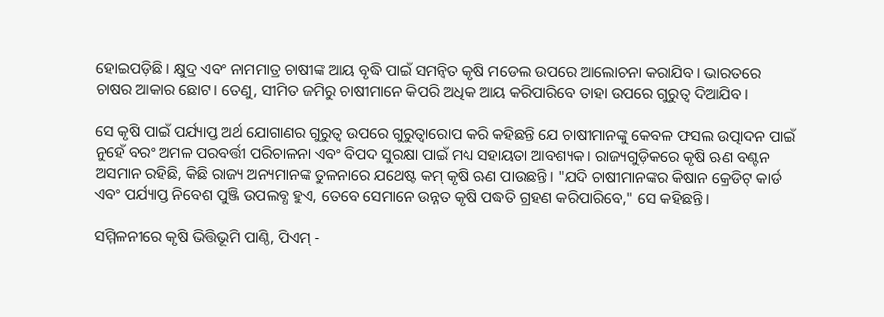ହୋଇପଡ଼ିଛି। କ୍ଷୁଦ୍ର ଏବଂ ନାମମାତ୍ର ଚାଷୀଙ୍କ ଆୟ ବୃଦ୍ଧି ପାଇଁ ସମନ୍ୱିତ କୃଷି ମଡେଲ ଉପରେ ଆଲୋଚନା କରାଯିବ। ଭାରତରେ ଚାଷର ଆକାର ଛୋଟ। ତେଣୁ, ସୀମିତ ଜମିରୁ ଚାଷୀମାନେ କିପରି ଅଧିକ ଆୟ କରିପାରିବେ ତାହା ଉପରେ ଗୁରୁତ୍ୱ ଦିଆଯିବ।

ସେ କୃଷି ପାଇଁ ପର୍ଯ୍ୟାପ୍ତ ଅର୍ଥ ଯୋଗାଣର ଗୁରୁତ୍ୱ ଉପରେ ଗୁରୁତ୍ୱାରୋପ କରି କହିଛନ୍ତି ଯେ ଚାଷୀମାନଙ୍କୁ କେବଳ ଫସଲ ଉତ୍ପାଦନ ପାଇଁ ନୁହେଁ ବରଂ ଅମଳ ପରବର୍ତ୍ତୀ ପରିଚାଳନା ଏବଂ ବିପଦ ସୁରକ୍ଷା ପାଇଁ ମଧ୍ୟ ସହାୟତା ଆବଶ୍ୟକ। ରାଜ୍ୟଗୁଡ଼ିକରେ କୃଷି ଋଣ ବଣ୍ଟନ ଅସମାନ ରହିଛି, କିଛି ରାଜ୍ୟ ଅନ୍ୟମାନଙ୍କ ତୁଳନାରେ ଯଥେଷ୍ଟ କମ୍ କୃଷି ଋଣ ପାଉଛନ୍ତି। "ଯଦି ଚାଷୀମାନଙ୍କର କିଷାନ କ୍ରେଡିଟ୍ କାର୍ଡ ଏବଂ ପର୍ଯ୍ୟାପ୍ତ ନିବେଶ ପୁଞ୍ଜି ଉପଲବ୍ଧ ହୁଏ, ତେବେ ସେମାନେ ଉନ୍ନତ କୃଷି ପଦ୍ଧତି ଗ୍ରହଣ କରିପାରିବେ," ସେ କହିଛନ୍ତି।

ସମ୍ମିଳନୀରେ କୃଷି ଭିତ୍ତିଭୂମି ପାଣ୍ଠି, ପିଏମ୍ -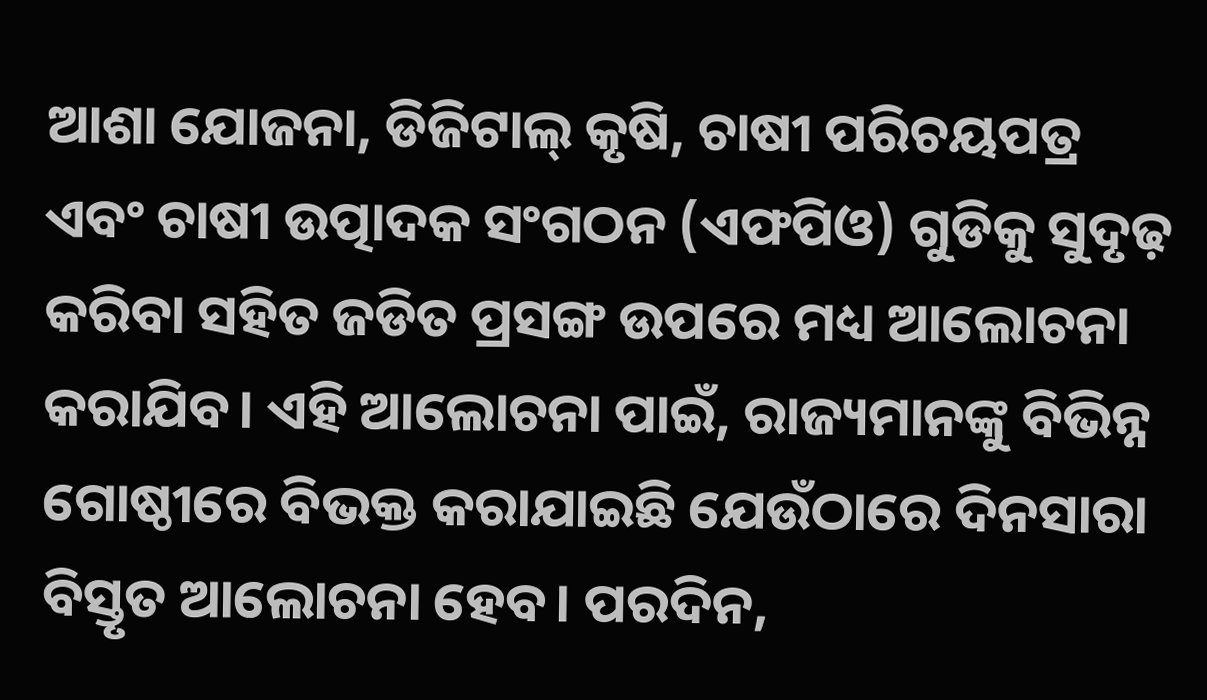ଆଶା ଯୋଜନା, ଡିଜିଟାଲ୍ କୃଷି, ଚାଷୀ ପରିଚୟପତ୍ର ଏବଂ ଚାଷୀ ଉତ୍ପାଦକ ସଂଗଠନ (ଏଫପିଓ) ଗୁଡିକୁ ସୁଦୃଢ଼ କରିବା ସହିତ ଜଡିତ ପ୍ରସଙ୍ଗ ଉପରେ ମଧ୍ୟ ଆଲୋଚନା କରାଯିବ। ଏହି ଆଲୋଚନା ପାଇଁ, ରାଜ୍ୟମାନଙ୍କୁ ବିଭିନ୍ନ ଗୋଷ୍ଠୀରେ ବିଭକ୍ତ କରାଯାଇଛି ଯେଉଁଠାରେ ଦିନସାରା ବିସ୍ତୃତ ଆଲୋଚନା ହେବ। ପରଦିନ,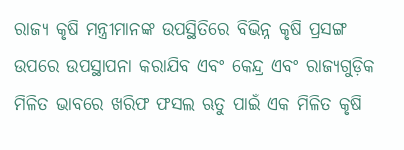ରାଜ୍ୟ କୃଷି ମନ୍ତ୍ରୀମାନଙ୍କ ଉପସ୍ଥିତିରେ ବିଭିନ୍ନ କୃଷି ପ୍ରସଙ୍ଗ ଉପରେ ଉପସ୍ଥାପନା କରାଯିବ ଏବଂ କେନ୍ଦ୍ର ଏବଂ ରାଜ୍ୟଗୁଡ଼ିକ ମିଳିତ ଭାବରେ ଖରିଫ ଫସଲ ଋତୁ ପାଇଁ ଏକ ମିଳିତ କୃଷି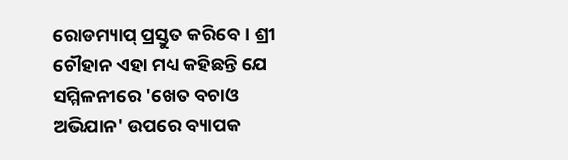ରୋଡମ୍ୟାପ୍ ପ୍ରସ୍ତୁତ କରିବେ। ଶ୍ରୀ ଚୌହାନ ଏହା ମଧ୍ୟ କହିଛନ୍ତି ଯେ ସମ୍ମିଳନୀରେ 'ଖେତ ବଚାଓ ଅଭିଯାନ' ଉପରେ ବ୍ୟାପକ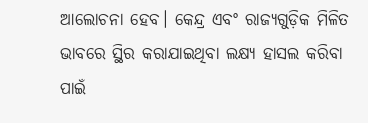ଆଲୋଚନା ହେବ। କେନ୍ଦ୍ର ଏବଂ ରାଜ୍ୟଗୁଡ଼ିକ ମିଳିତ ଭାବରେ ସ୍ଥିର କରାଯାଇଥିବା ଲକ୍ଷ୍ୟ ହାସଲ କରିବା ପାଇଁ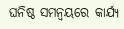ଘନିଷ୍ଠ ସମନ୍ୱୟରେ କାର୍ଯ୍ୟ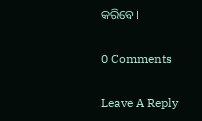କରିବେ।

0 Comments

Leave A Reply